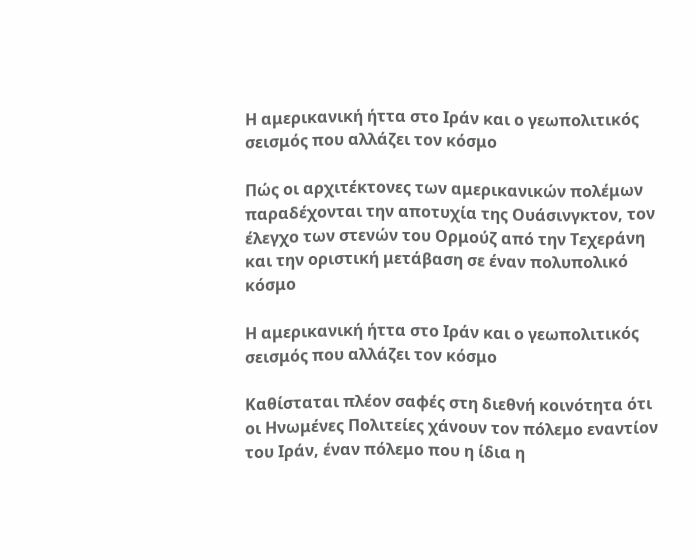Η αμερικανική ήττα στο Ιράν και ο γεωπολιτικός σεισμός που αλλάζει τον κόσμο

Πώς οι αρχιτέκτονες των αμερικανικών πολέμων παραδέχονται την αποτυχία της Ουάσινγκτον, τον έλεγχο των στενών του Ορμούζ από την Τεχεράνη και την οριστική μετάβαση σε έναν πολυπολικό κόσμο

Η αμερικανική ήττα στο Ιράν και ο γεωπολιτικός σεισμός που αλλάζει τον κόσμο

Καθίσταται πλέον σαφές στη διεθνή κοινότητα ότι οι Ηνωμένες Πολιτείες χάνουν τον πόλεμο εναντίον του Ιράν, έναν πόλεμο που η ίδια η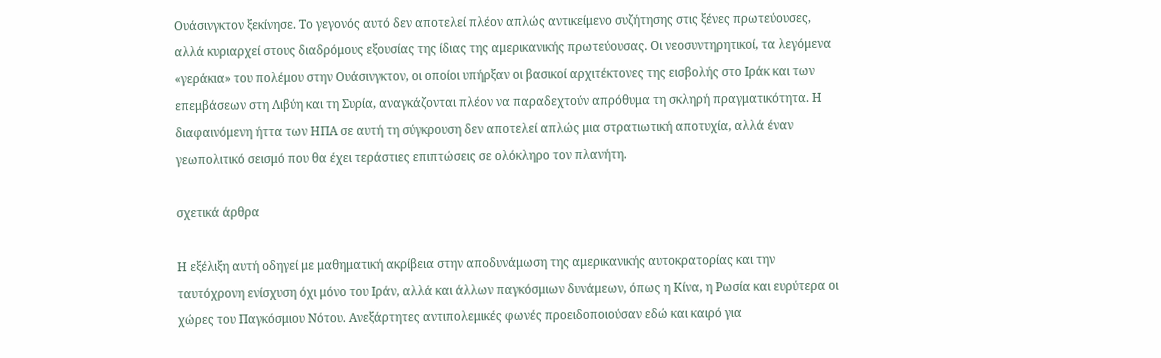Ουάσινγκτον ξεκίνησε. Το γεγονός αυτό δεν αποτελεί πλέον απλώς αντικείμενο συζήτησης στις ξένες πρωτεύουσες, αλλά κυριαρχεί στους διαδρόμους εξουσίας της ίδιας της αμερικανικής πρωτεύουσας. Οι νεοσυντηρητικοί, τα λεγόμενα «γεράκια» του πολέμου στην Ουάσινγκτον, οι οποίοι υπήρξαν οι βασικοί αρχιτέκτονες της εισβολής στο Ιράκ και των επεμβάσεων στη Λιβύη και τη Συρία, αναγκάζονται πλέον να παραδεχτούν απρόθυμα τη σκληρή πραγματικότητα. Η διαφαινόμενη ήττα των ΗΠΑ σε αυτή τη σύγκρουση δεν αποτελεί απλώς μια στρατιωτική αποτυχία, αλλά έναν γεωπολιτικό σεισμό που θα έχει τεράστιες επιπτώσεις σε ολόκληρο τον πλανήτη.

σχετικά άρθρα

Η εξέλιξη αυτή οδηγεί με μαθηματική ακρίβεια στην αποδυνάμωση της αμερικανικής αυτοκρατορίας και την ταυτόχρονη ενίσχυση όχι μόνο του Ιράν, αλλά και άλλων παγκόσμιων δυνάμεων, όπως η Κίνα, η Ρωσία και ευρύτερα οι χώρες του Παγκόσμιου Νότου. Ανεξάρτητες αντιπολεμικές φωνές προειδοποιούσαν εδώ και καιρό για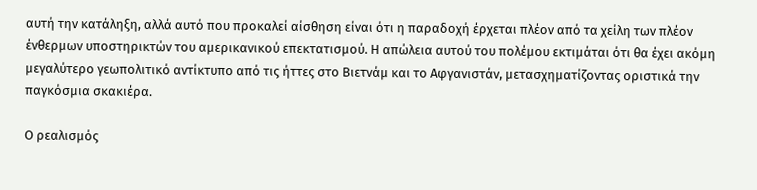αυτή την κατάληξη, αλλά αυτό που προκαλεί αίσθηση είναι ότι η παραδοχή έρχεται πλέον από τα χείλη των πλέον ένθερμων υποστηρικτών του αμερικανικού επεκτατισμού. Η απώλεια αυτού του πολέμου εκτιμάται ότι θα έχει ακόμη μεγαλύτερο γεωπολιτικό αντίκτυπο από τις ήττες στο Βιετνάμ και το Αφγανιστάν, μετασχηματίζοντας οριστικά την παγκόσμια σκακιέρα.

Ο ρεαλισμός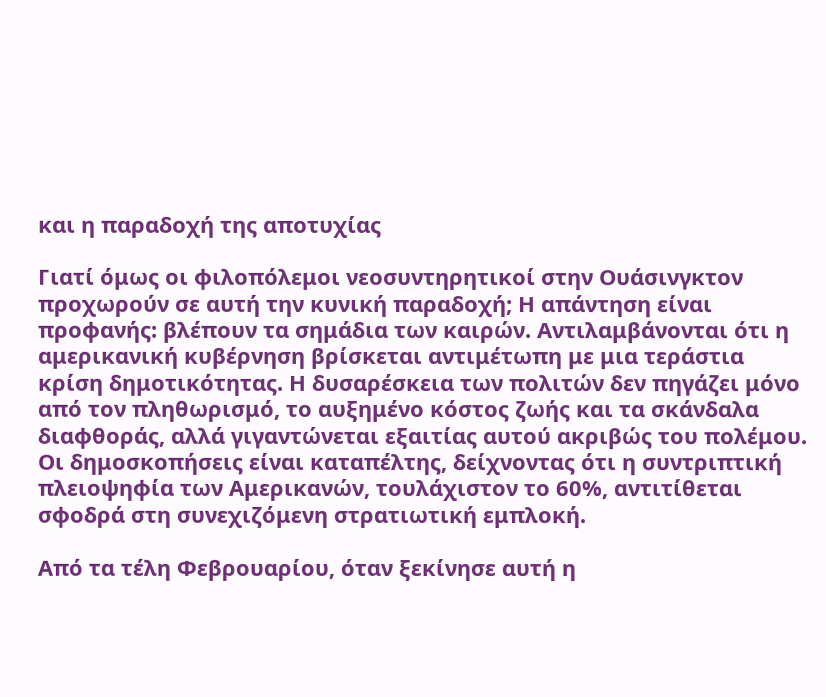και η παραδοχή της αποτυχίας

Γιατί όμως οι φιλοπόλεμοι νεοσυντηρητικοί στην Ουάσινγκτον προχωρούν σε αυτή την κυνική παραδοχή; Η απάντηση είναι προφανής: βλέπουν τα σημάδια των καιρών. Αντιλαμβάνονται ότι η αμερικανική κυβέρνηση βρίσκεται αντιμέτωπη με μια τεράστια κρίση δημοτικότητας. Η δυσαρέσκεια των πολιτών δεν πηγάζει μόνο από τον πληθωρισμό, το αυξημένο κόστος ζωής και τα σκάνδαλα διαφθοράς, αλλά γιγαντώνεται εξαιτίας αυτού ακριβώς του πολέμου. Οι δημοσκοπήσεις είναι καταπέλτης, δείχνοντας ότι η συντριπτική πλειοψηφία των Αμερικανών, τουλάχιστον το 60%, αντιτίθεται σφοδρά στη συνεχιζόμενη στρατιωτική εμπλοκή.

Από τα τέλη Φεβρουαρίου, όταν ξεκίνησε αυτή η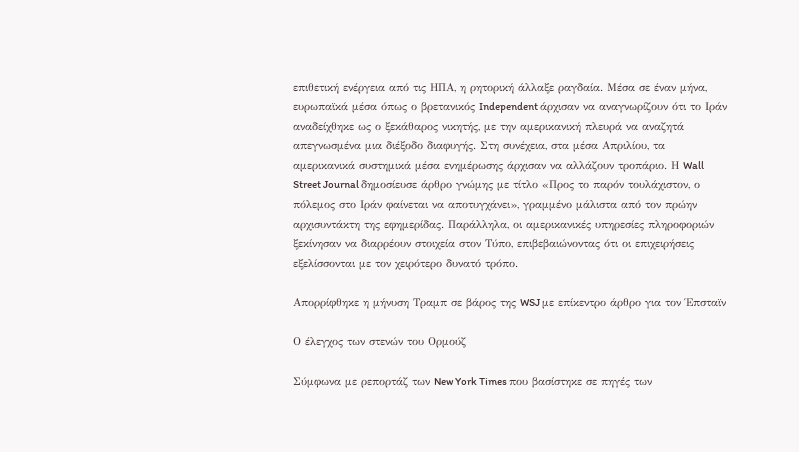επιθετική ενέργεια από τις ΗΠΑ, η ρητορική άλλαξε ραγδαία. Μέσα σε έναν μήνα, ευρωπαϊκά μέσα όπως ο βρετανικός Independent άρχισαν να αναγνωρίζουν ότι το Ιράν αναδείχθηκε ως ο ξεκάθαρος νικητής, με την αμερικανική πλευρά να αναζητά απεγνωσμένα μια διέξοδο διαφυγής. Στη συνέχεια, στα μέσα Απριλίου, τα αμερικανικά συστημικά μέσα ενημέρωσης άρχισαν να αλλάζουν τροπάριο. Η Wall Street Journal δημοσίευσε άρθρο γνώμης με τίτλο «Προς το παρόν τουλάχιστον, ο πόλεμος στο Ιράν φαίνεται να αποτυγχάνει», γραμμένο μάλιστα από τον πρώην αρχισυντάκτη της εφημερίδας. Παράλληλα, οι αμερικανικές υπηρεσίες πληροφοριών ξεκίνησαν να διαρρέουν στοιχεία στον Τύπο, επιβεβαιώνοντας ότι οι επιχειρήσεις εξελίσσονται με τον χειρότερο δυνατό τρόπο.

Απορρίφθηκε η μήνυση Τραμπ σε βάρος της WSJ με επίκεντρο άρθρο για τον Έπσταϊν

Ο έλεγχος των στενών του Ορμούζ

Σύμφωνα με ρεπορτάζ των New York Times που βασίστηκε σε πηγές των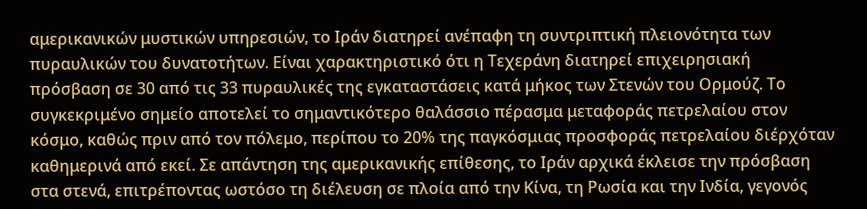αμερικανικών μυστικών υπηρεσιών, το Ιράν διατηρεί ανέπαφη τη συντριπτική πλειονότητα των πυραυλικών του δυνατοτήτων. Είναι χαρακτηριστικό ότι η Τεχεράνη διατηρεί επιχειρησιακή πρόσβαση σε 30 από τις 33 πυραυλικές της εγκαταστάσεις κατά μήκος των Στενών του Ορμούζ. Το συγκεκριμένο σημείο αποτελεί το σημαντικότερο θαλάσσιο πέρασμα μεταφοράς πετρελαίου στον κόσμο, καθώς πριν από τον πόλεμο, περίπου το 20% της παγκόσμιας προσφοράς πετρελαίου διέρχόταν καθημερινά από εκεί. Σε απάντηση της αμερικανικής επίθεσης, το Ιράν αρχικά έκλεισε την πρόσβαση στα στενά, επιτρέποντας ωστόσο τη διέλευση σε πλοία από την Κίνα, τη Ρωσία και την Ινδία, γεγονός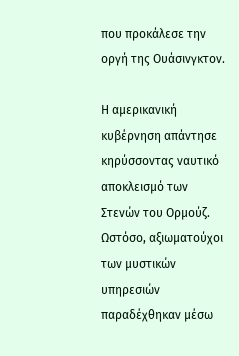που προκάλεσε την οργή της Ουάσινγκτον.

Η αμερικανική κυβέρνηση απάντησε κηρύσσοντας ναυτικό αποκλεισμό των Στενών του Ορμούζ. Ωστόσο, αξιωματούχοι των μυστικών υπηρεσιών παραδέχθηκαν μέσω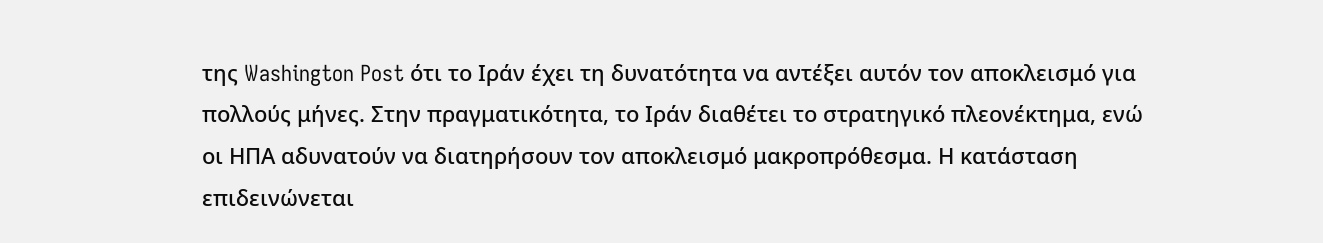της Washington Post ότι το Ιράν έχει τη δυνατότητα να αντέξει αυτόν τον αποκλεισμό για πολλούς μήνες. Στην πραγματικότητα, το Ιράν διαθέτει το στρατηγικό πλεονέκτημα, ενώ οι ΗΠΑ αδυνατούν να διατηρήσουν τον αποκλεισμό μακροπρόθεσμα. Η κατάσταση επιδεινώνεται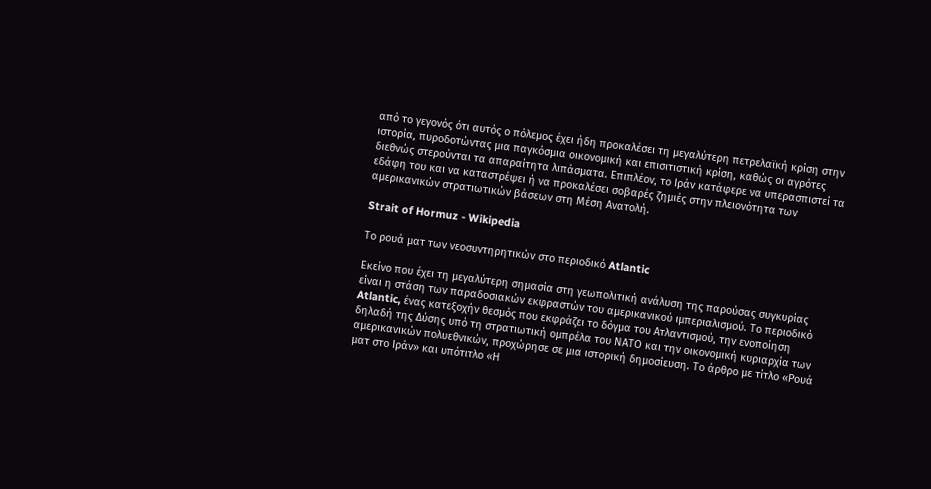από το γεγονός ότι αυτός ο πόλεμος έχει ήδη προκαλέσει τη μεγαλύτερη πετρελαϊκή κρίση στην ιστορία, πυροδοτώντας μια παγκόσμια οικονομική και επισιτιστική κρίση, καθώς οι αγρότες διεθνώς στερούνται τα απαραίτητα λιπάσματα. Επιπλέον, το Ιράν κατάφερε να υπερασπιστεί τα εδάφη του και να καταστρέψει ή να προκαλέσει σοβαρές ζημιές στην πλειονότητα των αμερικανικών στρατιωτικών βάσεων στη Μέση Ανατολή.

Strait of Hormuz - Wikipedia

Το ρουά ματ των νεοσυντηρητικών στο περιοδικό Atlantic

Εκείνο που έχει τη μεγαλύτερη σημασία στη γεωπολιτική ανάλυση της παρούσας συγκυρίας είναι η στάση των παραδοσιακών εκφραστών του αμερικανικού ιμπεριαλισμού. Το περιοδικό Atlantic, ένας κατεξοχήν θεσμός που εκφράζει το δόγμα του Ατλαντισμού, την ενοποίηση δηλαδή της Δύσης υπό τη στρατιωτική ομπρέλα του ΝΑΤΟ και την οικονομική κυριαρχία των αμερικανικών πολυεθνικών, προχώρησε σε μια ιστορική δημοσίευση. Το άρθρο με τίτλο «Ρουά ματ στο Ιράν» και υπότιτλο «Η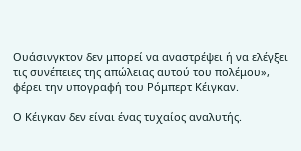Ουάσινγκτον δεν μπορεί να αναστρέψει ή να ελέγξει τις συνέπειες της απώλειας αυτού του πολέμου», φέρει την υπογραφή του Ρόμπερτ Κέιγκαν.

Ο Κέιγκαν δεν είναι ένας τυχαίος αναλυτής.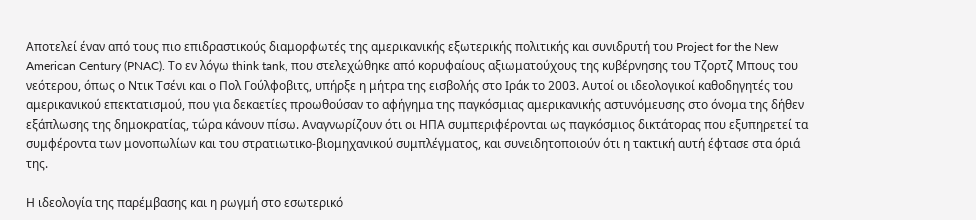Αποτελεί έναν από τους πιο επιδραστικούς διαμορφωτές της αμερικανικής εξωτερικής πολιτικής και συνιδρυτή του Project for the New American Century (PNAC). Το εν λόγω think tank, που στελεχώθηκε από κορυφαίους αξιωματούχους της κυβέρνησης του Τζορτζ Μπους του νεότερου, όπως ο Ντικ Τσένι και ο Πολ Γούλφοβιτς, υπήρξε η μήτρα της εισβολής στο Ιράκ το 2003. Αυτοί οι ιδεολογικοί καθοδηγητές του αμερικανικού επεκτατισμού, που για δεκαετίες προωθούσαν το αφήγημα της παγκόσμιας αμερικανικής αστυνόμευσης στο όνομα της δήθεν εξάπλωσης της δημοκρατίας, τώρα κάνουν πίσω. Αναγνωρίζουν ότι οι ΗΠΑ συμπεριφέρονται ως παγκόσμιος δικτάτορας που εξυπηρετεί τα συμφέροντα των μονοπωλίων και του στρατιωτικο-βιομηχανικού συμπλέγματος, και συνειδητοποιούν ότι η τακτική αυτή έφτασε στα όριά της.

Η ιδεολογία της παρέμβασης και η ρωγμή στο εσωτερικό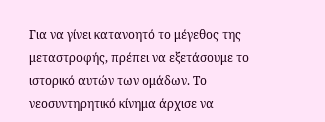Για να γίνει κατανοητό το μέγεθος της μεταστροφής, πρέπει να εξετάσουμε το ιστορικό αυτών των ομάδων. Το νεοσυντηρητικό κίνημα άρχισε να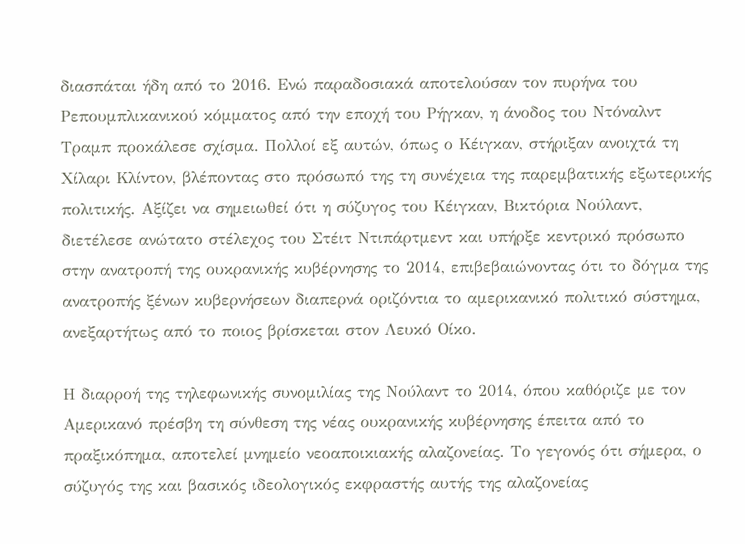διασπάται ήδη από το 2016. Ενώ παραδοσιακά αποτελούσαν τον πυρήνα του Ρεπουμπλικανικού κόμματος από την εποχή του Ρήγκαν, η άνοδος του Ντόναλντ Τραμπ προκάλεσε σχίσμα. Πολλοί εξ αυτών, όπως ο Κέιγκαν, στήριξαν ανοιχτά τη Χίλαρι Κλίντον, βλέποντας στο πρόσωπό της τη συνέχεια της παρεμβατικής εξωτερικής πολιτικής. Αξίζει να σημειωθεί ότι η σύζυγος του Κέιγκαν, Βικτόρια Νούλαντ, διετέλεσε ανώτατο στέλεχος του Στέιτ Ντιπάρτμεντ και υπήρξε κεντρικό πρόσωπο στην ανατροπή της ουκρανικής κυβέρνησης το 2014, επιβεβαιώνοντας ότι το δόγμα της ανατροπής ξένων κυβερνήσεων διαπερνά οριζόντια το αμερικανικό πολιτικό σύστημα, ανεξαρτήτως από το ποιος βρίσκεται στον Λευκό Οίκο.

Η διαρροή της τηλεφωνικής συνομιλίας της Νούλαντ το 2014, όπου καθόριζε με τον Αμερικανό πρέσβη τη σύνθεση της νέας ουκρανικής κυβέρνησης έπειτα από το πραξικόπημα, αποτελεί μνημείο νεοαποικιακής αλαζονείας. Το γεγονός ότι σήμερα, ο σύζυγός της και βασικός ιδεολογικός εκφραστής αυτής της αλαζονείας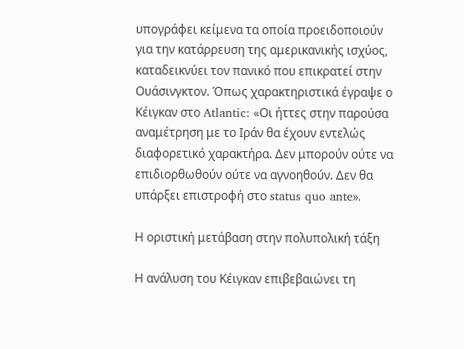υπογράφει κείμενα τα οποία προειδοποιούν για την κατάρρευση της αμερικανικής ισχύος, καταδεικνύει τον πανικό που επικρατεί στην Ουάσινγκτον. Όπως χαρακτηριστικά έγραψε ο Κέιγκαν στο Atlantic: «Οι ήττες στην παρούσα αναμέτρηση με το Ιράν θα έχουν εντελώς διαφορετικό χαρακτήρα. Δεν μπορούν ούτε να επιδιορθωθούν ούτε να αγνοηθούν. Δεν θα υπάρξει επιστροφή στο status quo ante».

Η οριστική μετάβαση στην πολυπολική τάξη

Η ανάλυση του Κέιγκαν επιβεβαιώνει τη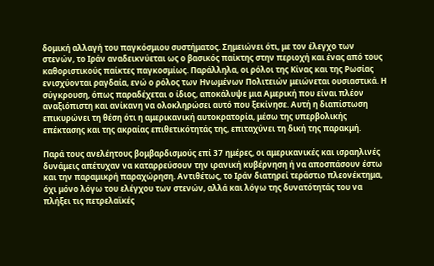δομική αλλαγή του παγκόσμιου συστήματος. Σημειώνει ότι, με τον έλεγχο των στενών, το Ιράν αναδεικνύεται ως ο βασικός παίκτης στην περιοχή και ένας από τους καθοριστικούς παίκτες παγκοσμίως. Παράλληλα, οι ρόλοι της Κίνας και της Ρωσίας ενισχύονται ραγδαία, ενώ ο ρόλος των Ηνωμένων Πολιτειών μειώνεται ουσιαστικά. Η σύγκρουση, όπως παραδέχεται ο ίδιος, αποκάλυψε μια Αμερική που είναι πλέον αναξιόπιστη και ανίκανη να ολοκληρώσει αυτό που ξεκίνησε. Αυτή η διαπίστωση επικυρώνει τη θέση ότι η αμερικανική αυτοκρατορία, μέσω της υπερβολικής επέκτασης και της ακραίας επιθετικότητάς της, επιταχύνει τη δική της παρακμή.

Παρά τους ανελέητους βομβαρδισμούς επί 37 ημέρες, οι αμερικανικές και ισραηλινές δυνάμεις απέτυχαν να καταρρεύσουν την ιρανική κυβέρνηση ή να αποσπάσουν έστω και την παραμικρή παραχώρηση. Αντιθέτως, το Ιράν διατηρεί τεράστιο πλεονέκτημα, όχι μόνο λόγω του ελέγχου των στενών, αλλά και λόγω της δυνατότητάς του να πλήξει τις πετρελαϊκές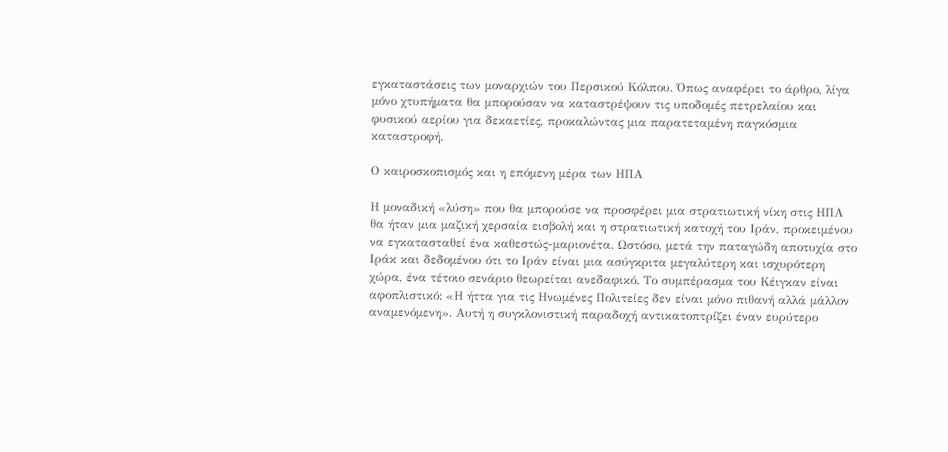εγκαταστάσεις των μοναρχιών του Περσικού Κόλπου. Όπως αναφέρει το άρθρο, λίγα μόνο χτυπήματα θα μπορούσαν να καταστρέψουν τις υποδομές πετρελαίου και φυσικού αερίου για δεκαετίες, προκαλώντας μια παρατεταμένη παγκόσμια καταστροφή.

Ο καιροσκοπισμός και η επόμενη μέρα των ΗΠΑ

Η μοναδική «λύση» που θα μπορούσε να προσφέρει μια στρατιωτική νίκη στις ΗΠΑ θα ήταν μια μαζική χερσαία εισβολή και η στρατιωτική κατοχή του Ιράν, προκειμένου να εγκατασταθεί ένα καθεστώς-μαριονέτα. Ωστόσο, μετά την παταγώδη αποτυχία στο Ιράκ και δεδομένου ότι το Ιράν είναι μια ασύγκριτα μεγαλύτερη και ισχυρότερη χώρα, ένα τέτοιο σενάριο θεωρείται ανεδαφικό. Το συμπέρασμα του Κέιγκαν είναι αφοπλιστικό: «Η ήττα για τις Ηνωμένες Πολιτείες δεν είναι μόνο πιθανή αλλά μάλλον αναμενόμενη». Αυτή η συγκλονιστική παραδοχή αντικατοπτρίζει έναν ευρύτερο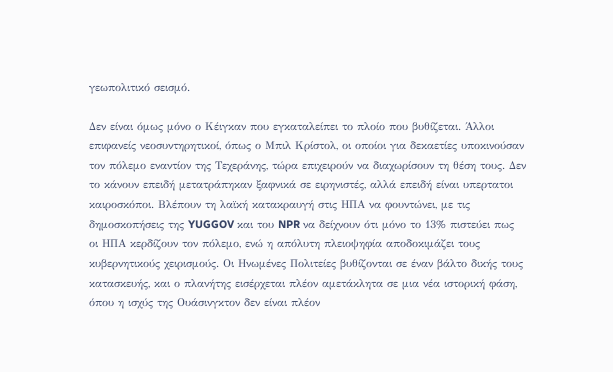γεωπολιτικό σεισμό.

Δεν είναι όμως μόνο ο Κέιγκαν που εγκαταλείπει το πλοίο που βυθίζεται. Άλλοι επιφανείς νεοσυντηρητικοί, όπως ο Μπιλ Κρίστολ, οι οποίοι για δεκαετίες υποκινούσαν τον πόλεμο εναντίον της Τεχεράνης, τώρα επιχειρούν να διαχωρίσουν τη θέση τους. Δεν το κάνουν επειδή μετατράπηκαν ξαφνικά σε ειρηνιστές, αλλά επειδή είναι υπερτατοι καιροσκόποι. Βλέπουν τη λαϊκή κατακραυγή στις ΗΠΑ να φουντώνει, με τις δημοσκοπήσεις της YUGGOV και του NPR να δείχνουν ότι μόνο το 13% πιστεύει πως οι ΗΠΑ κερδίζουν τον πόλεμο, ενώ η απόλυτη πλειοψηφία αποδοκιμάζει τους κυβερνητικούς χειρισμούς. Οι Ηνωμένες Πολιτείες βυθίζονται σε έναν βάλτο δικής τους κατασκευής, και ο πλανήτης εισέρχεται πλέον αμετάκλητα σε μια νέα ιστορική φάση, όπου η ισχύς της Ουάσινγκτον δεν είναι πλέον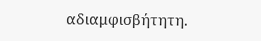αδιαμφισβήτητη.